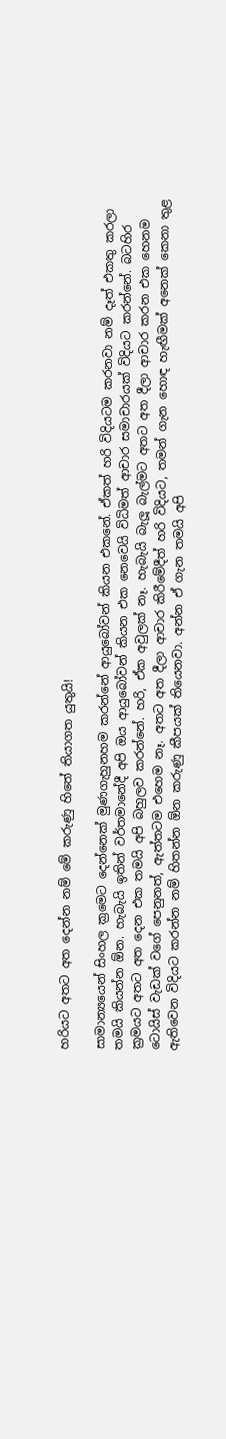හරියට අතට අත දෙන්න නම් මේ කරුණු හිතේ තියාගත යුතුයි!

සාමාන්‍යයෙන් සිංහල ක්‍රමෙට දෙන්නෙක් මුණගැහුනහම කරන්නේ ආයුබෝවන් කියන එකනේ. ඒකත් හරි විදියටම කරනවා නම් දෑත් එකතු කරලා තමයි කියන්න ඕන. හැබැයි ඉතින් වර්තමානේදී අපි ඔය ආයුබෝවන් කියන එක නෙවෙයි විධිමත් ආචාර සමාචාරයක් විදියට කරන්නේ. බටහිර ක්‍රමයට අතට අත දෙන එක තමයි අපි බහුලව කරන්නේ. හරි, ඒක අවුලක් නෑ. හැබැයි බැලූ බැල්මට අතට අත දීලා ආචාර කරන එක හෙනම ටොයිස් වැඩක් වගේ පෙනුනත්, ඇත්තටම එහෙම නෑ. අතට අත දීලා ආචාර කිරීමේදීත් හරි විදියට, තමන් ගැන හොඳ හැඟීමක් අනෙක් කෙනා තුළ ඇතිවෙන විදියට කරන්න නම් හිතන්න ඕන කරුණු කීපයක් තියෙනවා. අන්න ඒ ගැන තමයි අපි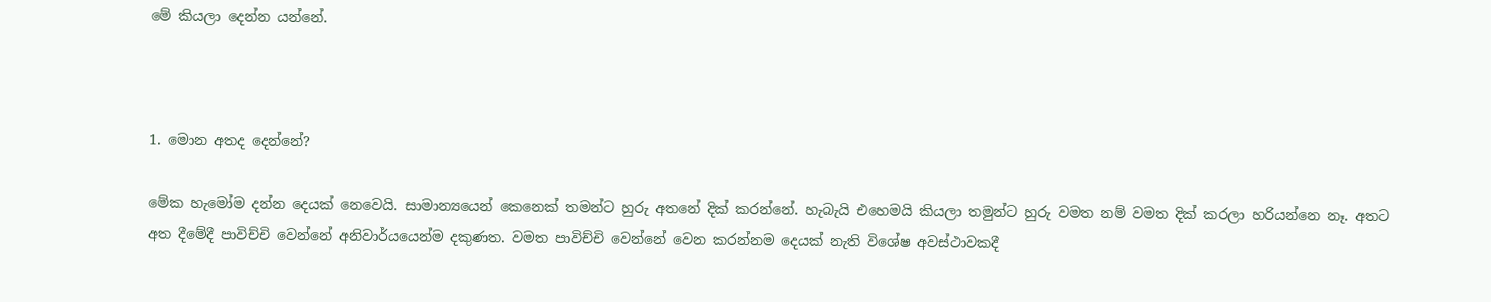මේ කියලා දෙන්න යන්නේ.



1. මොන අතද දෙන්නේ?

මේක හැමෝම දන්න දෙයක් නෙවෙයි. සාමාන්‍යයෙන් කෙනෙක් තමන්ට හුරු අතනේ දික් කරන්නේ. හැබැයි එහෙමයි කියලා තමුන්ට හුරු වමත නම් වමත දික් කරලා හරියන්නෙ නෑ. අතට අත දීමේදී පාවිච්චි වෙන්නේ අනිවාර්යයෙන්ම දකුණත. වමත පාවිච්චි වෙන්නේ වෙන කරන්නම දෙයක් නැති විශේෂ අවස්ථාවකදී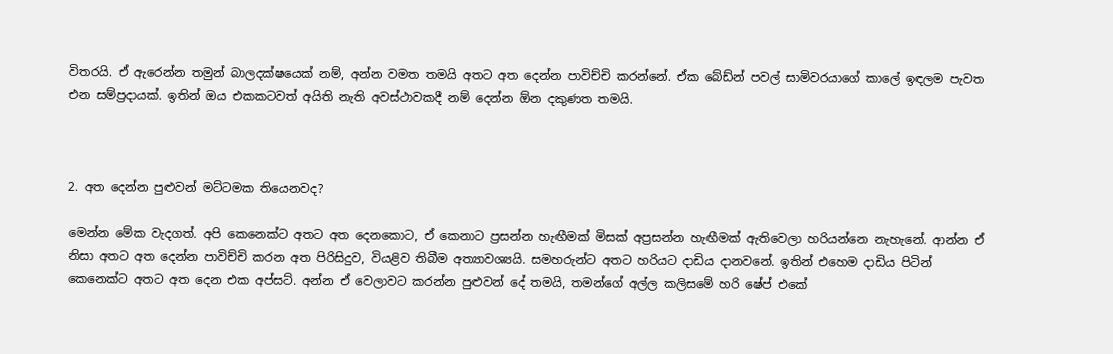විතරයි. ඒ ඇරෙන්න තමුන් බාලදක්ෂයෙක් නම්, අන්න වමත තමයි අතට අත දෙන්න පාවිච්චි කරන්නේ. ඒක බේඩ්න් පවල් සාමිවරයාගේ කාලේ ඉඳලම පැවත එන සම්ප්‍රදායක්. ඉතින් ඔය එකකටවත් අයිති නැති අවස්ථාවකදී නම් දෙන්න ඕන දකුණත තමයි.



2. අත දෙන්න පුළුවන් මට්ටමක තියෙනවද?

මෙන්න මේක වැදගත්. අපි කෙනෙක්ට අතට අත දෙනකොට, ඒ කෙනාට ප්‍රසන්න හැඟීමක් මිසක් අප්‍රසන්න හැඟීමක් ඇතිවෙලා හරියන්නෙ නැහැනේ. ආන්න ඒ නිසා අතට අත දෙන්න පාවිච්චි කරන අත පිරිසිදුව, වියළිව තිබීම අත්‍යාවශ්‍යයි. සමහරුන්ට අතට හරියට දාඩිය දානවනේ. ඉතින් එහෙම දාඩිය පිටින් කෙනෙක්ට අතට අත දෙන එක අප්සට්. අන්න ඒ වෙලාවට කරන්න පුළුවන් දේ තමයි, තමන්ගේ අල්ල කලිසමේ හරි ෂේප් එකේ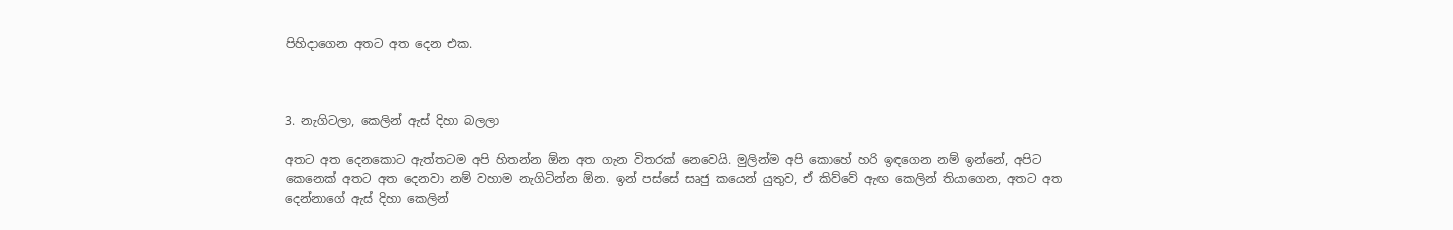පිහිදාගෙන අතට අත දෙන එක.



3. නැගිටලා, කෙලින් ඇස් දිහා බලලා

අතට අත දෙනකොට ඇත්තටම අපි හිතන්න ඕන අත ගැන විතරක් නෙවෙයි. මුලින්ම අපි කොහේ හරි ඉඳගෙන නම් ඉන්නේ, අපිට කෙනෙක් අතට අත දෙනවා නම් වහාම නැගිටින්න ඕන. ඉන් පස්සේ සෘජු කයෙන් යුතුව, ඒ කිව්වේ ඇඟ කෙලින් තියාගෙන, අතට අත දෙන්නාගේ ඇස් දිහා කෙලින්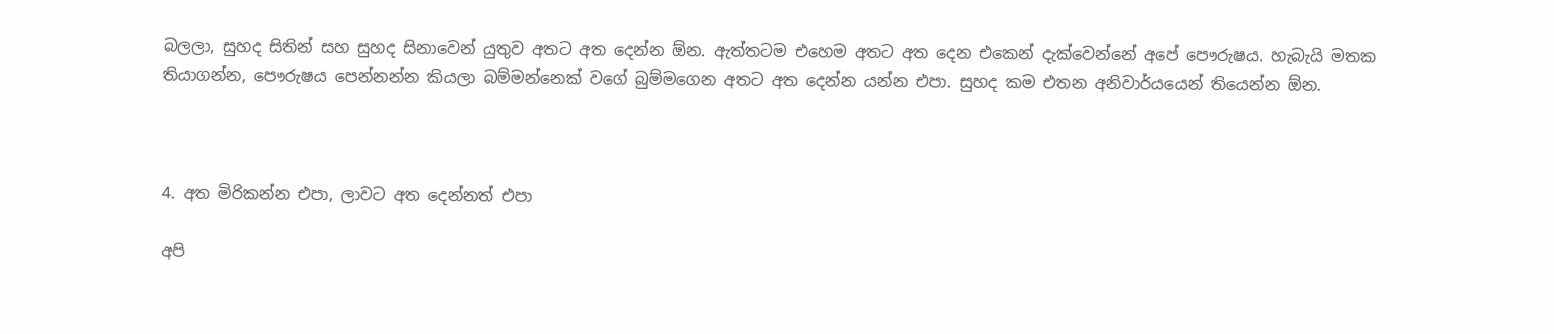බලලා, සුහද සිතින් සහ සුහද සිනාවෙන් යුතුව අතට අත දෙන්න ඕන. ඇත්තටම එහෙම අතට අත දෙන එකෙන් දැක්වෙන්නේ අපේ පෞරුෂය. හැබැයි මතක තියාගන්න, පෞරුෂය පෙන්නන්න කියලා බම්මන්නෙක් වගේ බුම්මගෙන අතට අත දෙන්න යන්න එපා. සුහද කම එතන අනිවාර්යයෙන් තියෙන්න ඕන.



4. අත මිරිකන්න එපා, ලාවට අත දෙන්නත් එපා

අපි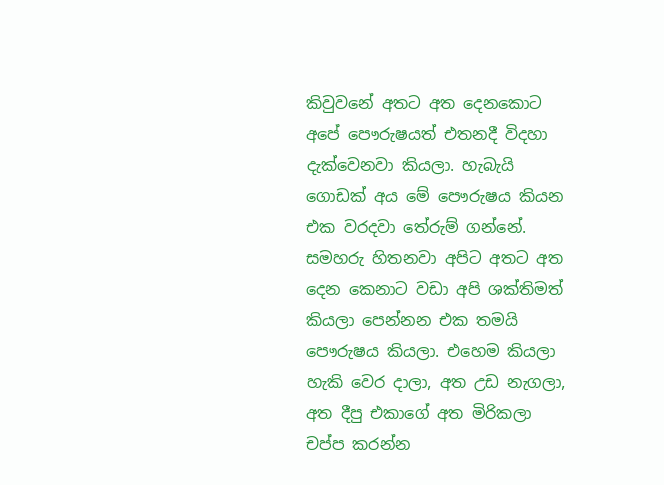කිවුවනේ අතට අත දෙනකොට අපේ පෞරුෂයත් එතනදී විදහා දැක්වෙනවා කියලා. හැබැයි ගොඩක් අය මේ පෞරුෂය කියන එක වරදවා තේරුම් ගන්නේ. සමහරු හිතනවා අපිට අතට අත දෙන කෙනාට වඩා අපි ශක්තිමත් කියලා පෙන්නන එක තමයි පෞරුෂය කියලා. එහෙම කියලා හැකි වෙර දාලා, අත උඩ නැගලා, අත දීපු එකාගේ අත මිරිකලා චප්ප කරන්න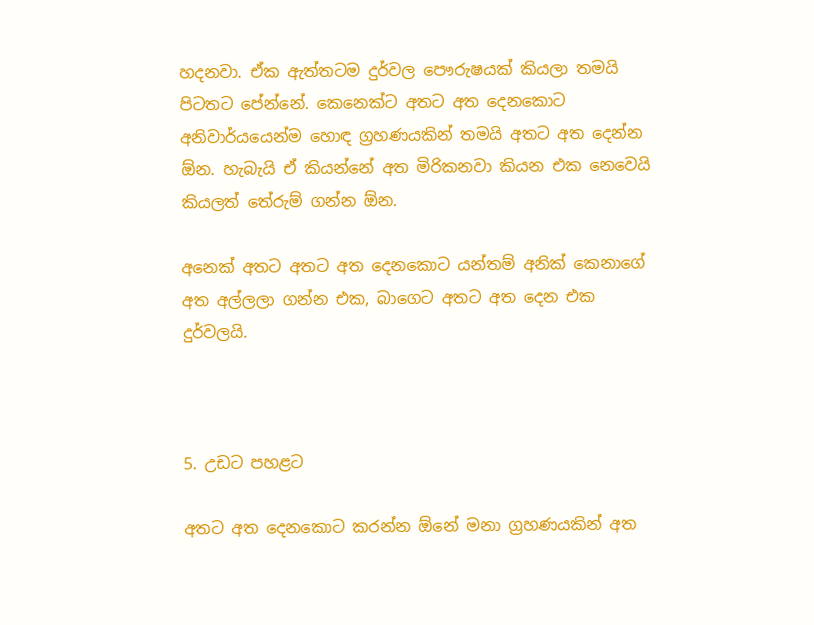හදනවා. ඒක ඇත්තටම දුර්වල පෞරුෂයක් කියලා තමයි පිටතට පේන්නේ. කෙනෙක්ට අතට අත දෙනකොට අනිවාර්යයෙන්ම හොඳ ග්‍රහණයකින් තමයි අතට අත දෙන්න ඕන. හැබැයි ඒ කියන්නේ අත මිරිකනවා කියන එක නෙවෙයි කියලත් තේරුම් ගන්න ඕන.

අනෙක් අතට අතට අත දෙනකොට යන්තම් අනික් කෙනාගේ අත අල්ලලා ගන්න එක, බාගෙට අතට අත දෙන එක දුර්වලයි.



5. උඩට පහළට

අතට අත දෙනකොට කරන්න ඕනේ මනා ග්‍රහණයකින් අත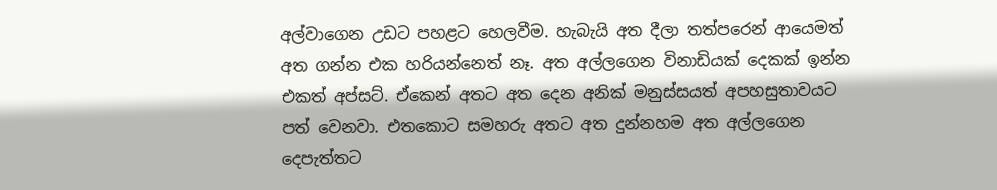අල්වාගෙන උඩට පහළට හෙලවීම. හැබැයි අත දීලා තත්පරෙන් ආයෙමත් අත ගන්න එක හරියන්නෙත් නෑ. අත අල්ලගෙන විනාඩියක් දෙකක් ඉන්න එකත් අප්සට්. ඒකෙන් අතට අත දෙන අනික් මනුස්සයත් අපහසුතාවයට පත් වෙනවා. එතකොට සමහරු අතට අත දුන්නහම අත අල්ලගෙන දෙපැත්තට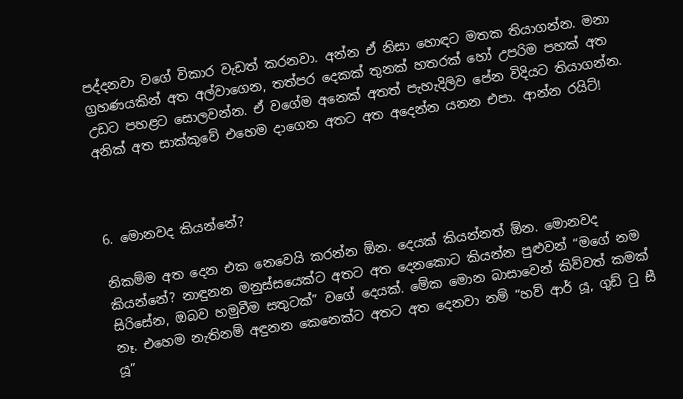පද්දනවා වගේ විකාර වැඩත් කරනවා. අන්න ඒ නිසා හොඳට මතක තියාගන්න. මනා ග්‍රහණයකින් අත අල්වාගෙන, තත්පර දෙකක් තුනක් හතරක් හෝ උපරිම පහක් අත උඩට පහළට සොලවන්න. ඒ වගේම අනෙක් අතත් පැහැදිලිව පේන විදියට තියාගන්න. අනික් අත සාක්කුවේ එහෙම දාගෙන අතට අත අදෙන්න යනන එපා. ආන්න රයිට්!



6. මොනවද කියන්නේ?

නිකම්ම අත දෙන එක නෙවෙයි කරන්න ඕන. දෙයක් කියන්නත් ඕන. මොනවද කියන්නේ? නාඳුනන මනුස්සයෙක්ට අතට අත දෙනකොට කියන්න පුළුවන් “මගේ නම සිරිසේන, ඔබව හමුවීම සතුටක්” වගේ දෙයක්. මේක මොන බාසාවෙන් කිව්වත් කමක් නෑ. එහෙම නැතිනම් අඳුනන කෙනෙක්ට අතට අත දෙනවා නම් “හව් ආර් යූ, ගුඩ් ටු සී යූ”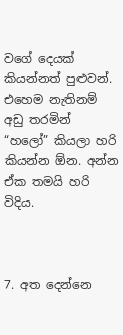වගේ දෙයක් කියන්නත් පුළුවන්. එහෙම නැතිනම් අඩු තරමින් “හලෝ” කියලා හරි කියන්න ඕන. අන්න ඒක තමයි හරි විදිය.



7. අත දෙන්නෙ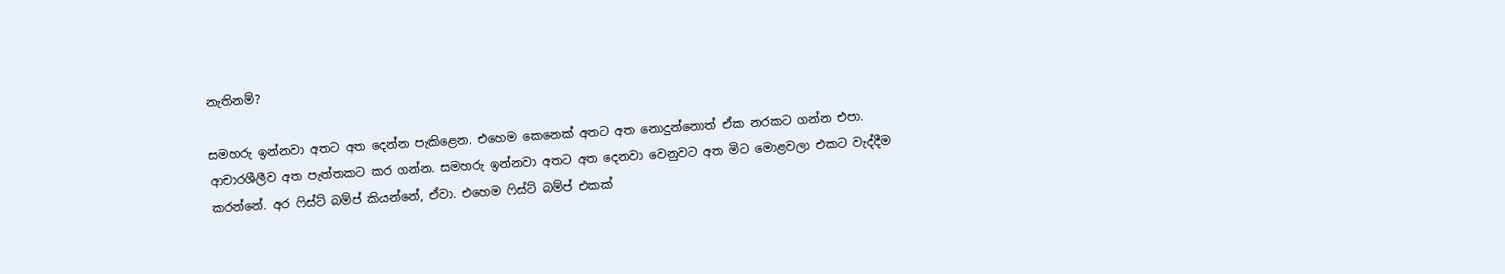නැතිනම්?

සමහරු ඉන්නවා අතට අත දෙන්න පැකිළෙන. එහෙම කෙනෙක් අතට අත නොදුන්නොත් ඒක නරකට ගන්න එපා. ආචාරශීලීව අත පැත්තකට කර ගන්න. සමහරු ඉන්නවා අතට අත දෙනවා වෙනුවට අත මිට මොළවලා එකට වැද්දීම කරන්නේ. අර ෆිස්ට් බම්ප් කියන්නේ, ඒවා. එහෙම ෆිස්ට් බම්ප් එකක්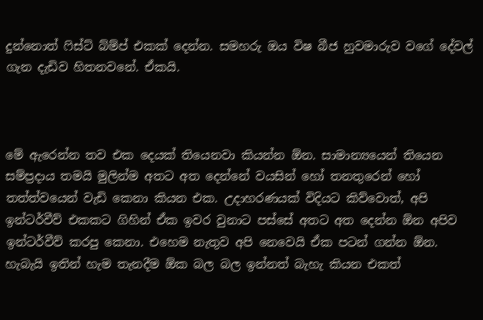දුන්නොත් ෆිස්ට් බ්ම්ප් එකක් දෙන්න. සමහරු ඔය විෂ බීජ හුවමාරුව වගේ දේවල් ගැන දැඩිව හිතනවනේ. ඒකයි.



මේ ඇරෙන්න තව එක දෙයක් තියෙනවා කියන්න ඕන. සාමාන්‍යයෙන් තියෙන සම්ප්‍රදාය තමයි මුලින්ම අතට අත දෙන්නේ වයසින් හෝ තනතුරෙන් හෝ තත්ත්වයෙන් වැඩි කෙනා කියන එක. උදාහරණයක් විදියට කිව්වොත්, අපි ඉන්ටර්වීව් එකකට ගිහින් ඒක ඉවර වුනාට පස්සේ අතට අත දෙන්න ඕන අපිව ඉන්ටර්වීව් කරපු කෙනා. එහෙම නැතුව අපි නෙවෙයි ඒක පටන් ගන්න ඕන. හැබැයි ඉතින් හැම තැනදීම ඕක බල බල ඉන්නත් බැහැ කියන එකත්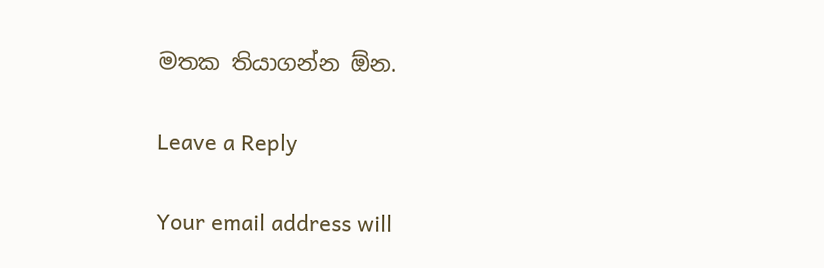මතක තියාගන්න ඕන.

Leave a Reply

Your email address will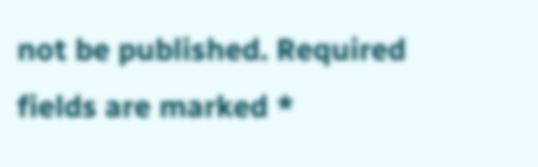not be published. Required fields are marked *